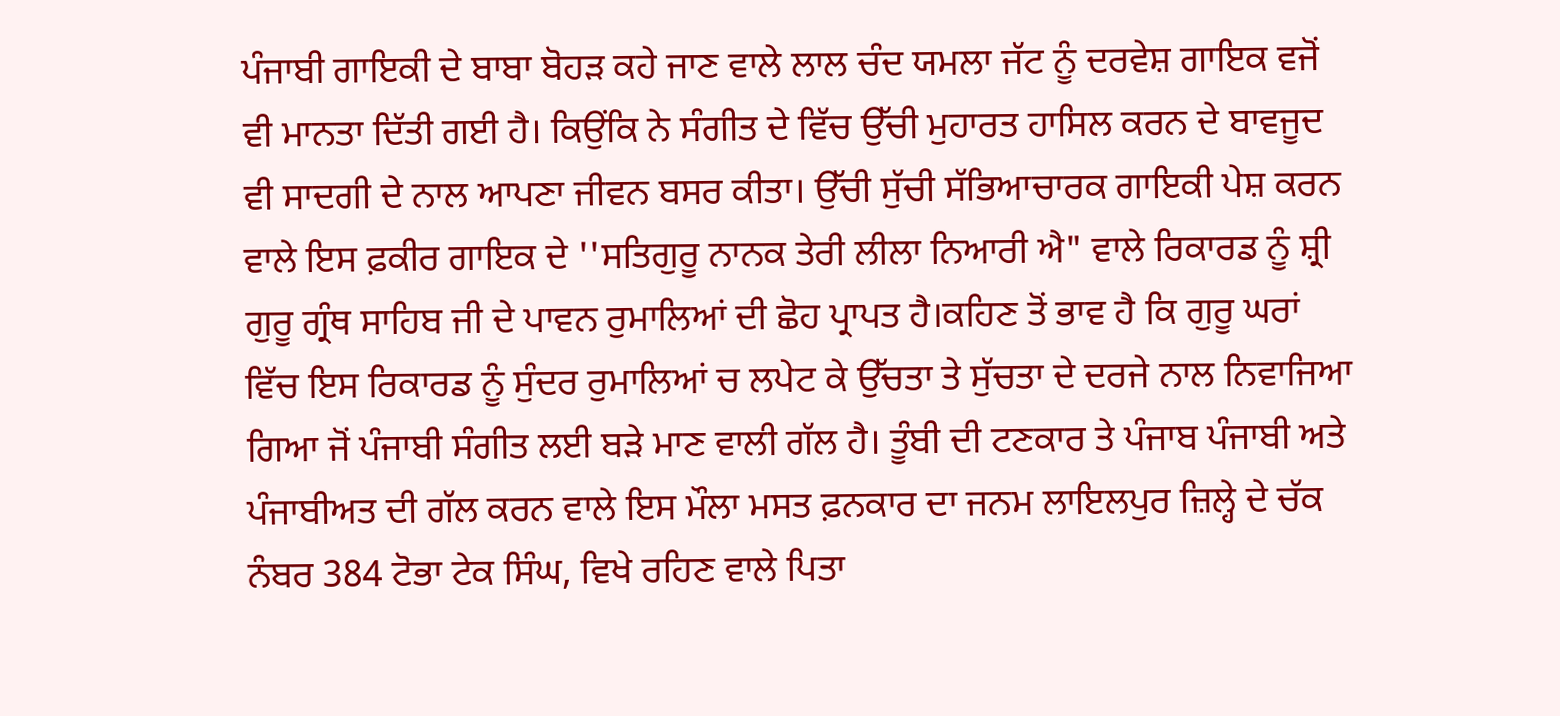ਪੰਜਾਬੀ ਗਾਇਕੀ ਦੇ ਬਾਬਾ ਬੋਹੜ ਕਹੇ ਜਾਣ ਵਾਲੇ ਲਾਲ ਚੰਦ ਯਮਲਾ ਜੱਟ ਨੂੰ ਦਰਵੇਸ਼ ਗਾਇਕ ਵਜੋਂ ਵੀ ਮਾਨਤਾ ਦਿੱਤੀ ਗਈ ਹੈ। ਕਿਉਂਕਿ ਨੇ ਸੰਗੀਤ ਦੇ ਵਿੱਚ ਉੱਚੀ ਮੁਹਾਰਤ ਹਾਸਿਲ ਕਰਨ ਦੇ ਬਾਵਜੂਦ ਵੀ ਸਾਦਗੀ ਦੇ ਨਾਲ ਆਪਣਾ ਜੀਵਨ ਬਸਰ ਕੀਤਾ। ਉੱਚੀ ਸੁੱਚੀ ਸੱਭਿਆਚਾਰਕ ਗਾਇਕੀ ਪੇਸ਼ ਕਰਨ ਵਾਲੇ ਇਸ ਫ਼ਕੀਰ ਗਾਇਕ ਦੇ ''ਸਤਿਗੁਰੂ ਨਾਨਕ ਤੇਰੀ ਲੀਲਾ ਨਿਆਰੀ ਐ" ਵਾਲੇ ਰਿਕਾਰਡ ਨੂੰ ਸ਼੍ਰੀ ਗੁਰੂ ਗ੍ਰੰਥ ਸਾਹਿਬ ਜੀ ਦੇ ਪਾਵਨ ਰੁਮਾਲਿਆਂ ਦੀ ਛੋਹ ਪ੍ਰਾਪਤ ਹੈ।ਕਹਿਣ ਤੋਂ ਭਾਵ ਹੈ ਕਿ ਗੁਰੂ ਘਰਾਂ ਵਿੱਚ ਇਸ ਰਿਕਾਰਡ ਨੂੰ ਸੁੰਦਰ ਰੁਮਾਲਿਆਂ ਚ ਲਪੇਟ ਕੇ ਉੱਚਤਾ ਤੇ ਸੁੱਚਤਾ ਦੇ ਦਰਜੇ ਨਾਲ ਨਿਵਾਜਿਆ ਗਿਆ ਜੋਂ ਪੰਜਾਬੀ ਸੰਗੀਤ ਲਈ ਬੜੇ ਮਾਣ ਵਾਲੀ ਗੱਲ ਹੈ। ਤੂੰਬੀ ਦੀ ਟਣਕਾਰ ਤੇ ਪੰਜਾਬ ਪੰਜਾਬੀ ਅਤੇ ਪੰਜਾਬੀਅਤ ਦੀ ਗੱਲ ਕਰਨ ਵਾਲੇ ਇਸ ਮੌਲਾ ਮਸਤ ਫ਼ਨਕਾਰ ਦਾ ਜਨਮ ਲਾਇਲਪੁਰ ਜ਼ਿਲ੍ਹੇ ਦੇ ਚੱਕ ਨੰਬਰ 384 ਟੋਭਾ ਟੇਕ ਸਿੰਘ, ਵਿਖੇ ਰਹਿਣ ਵਾਲੇ ਪਿਤਾ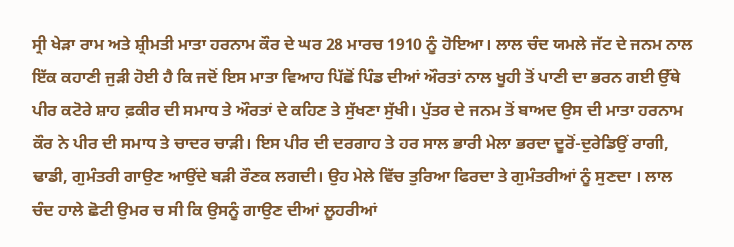ਸ੍ਰੀ ਖੇੜਾ ਰਾਮ ਅਤੇ ਸ਼੍ਰੀਮਤੀ ਮਾਤਾ ਹਰਨਾਮ ਕੌਰ ਦੇ ਘਰ 28 ਮਾਰਚ 1910 ਨੂੰ ਹੋਇਆ। ਲਾਲ ਚੰਦ ਯਮਲੇ ਜੱਟ ਦੇ ਜਨਮ ਨਾਲ ਇੱਕ ਕਹਾਣੀ ਜੁੜੀ ਹੋਈ ਹੈ ਕਿ ਜਦੋਂ ਇਸ ਮਾਤਾ ਵਿਆਹ ਪਿੱਛੋਂ ਪਿੰਡ ਦੀਆਂ ਔਰਤਾਂ ਨਾਲ ਖੂਹੀ ਤੋਂ ਪਾਣੀ ਦਾ ਭਰਨ ਗਈ ਉੱਥੇ ਪੀਰ ਕਟੋਰੇ ਸ਼ਾਹ ਫ਼ਕੀਰ ਦੀ ਸਮਾਧ ਤੇ ਔਰਤਾਂ ਦੇ ਕਹਿਣ ਤੇ ਸੁੱਖਣਾ ਸੁੱਖੀ। ਪੁੱਤਰ ਦੇ ਜਨਮ ਤੋਂ ਬਾਅਦ ਉਸ ਦੀ ਮਾਤਾ ਹਰਨਾਮ ਕੌਰ ਨੇ ਪੀਰ ਦੀ ਸਮਾਧ ਤੇ ਚਾਦਰ ਚਾੜੀ। ਇਸ ਪੀਰ ਦੀ ਦਰਗਾਹ ਤੇ ਹਰ ਸਾਲ ਭਾਰੀ ਮੇਲਾ ਭਰਦਾ ਦੂਰੋਂ-ਦੁਰੇਡਿਉਂ ਰਾਗੀ, ਢਾਡੀ, ਗੁਮੰਤਰੀ ਗਾਉਣ ਆਉਂਦੇ ਬੜੀ ਰੌਣਕ ਲਗਦੀ। ਉਹ ਮੇਲੇ ਵਿੱਚ ਤੁਰਿਆ ਫਿਰਦਾ ਤੇ ਗੁਮੰਤਰੀਆਂ ਨੂੰ ਸੁਣਦਾ । ਲਾਲ ਚੰਦ ਹਾਲੇ ਛੋਟੀ ਉਮਰ ਚ ਸੀ ਕਿ ਉਸਨੂੰ ਗਾਉਣ ਦੀਆਂ ਲੂਹਰੀਆਂ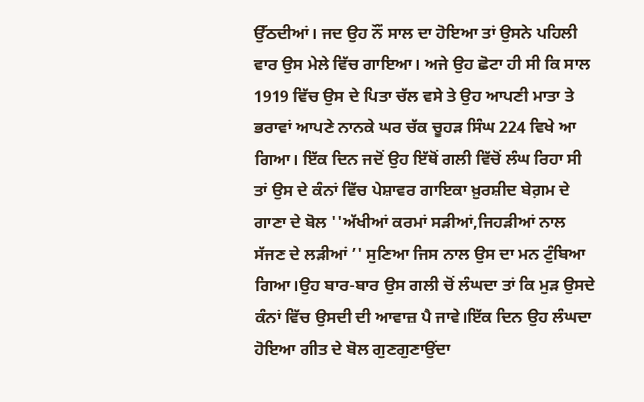ਉੱਠਦੀਆਂ। ਜਦ ਉਹ ਨੌਂ ਸਾਲ ਦਾ ਹੋਇਆ ਤਾਂ ਉਸਨੇ ਪਹਿਲੀ ਵਾਰ ਉਸ ਮੇਲੇ ਵਿੱਚ ਗਾਇਆ। ਅਜੇ ਉਹ ਛੋਟਾ ਹੀ ਸੀ ਕਿ ਸਾਲ 1919 ਵਿੱਚ ਉਸ ਦੇ ਪਿਤਾ ਚੱਲ ਵਸੇ ਤੇ ਉਹ ਆਪਣੀ ਮਾਤਾ ਤੇ ਭਰਾਵਾਂ ਆਪਣੇ ਨਾਨਕੇ ਘਰ ਚੱਕ ਚੂਹੜ ਸਿੰਘ 224 ਵਿਖੇ ਆ ਗਿਆ। ਇੱਕ ਦਿਨ ਜਦੋਂ ਉਹ ਇੱਥੋਂ ਗਲੀ ਵਿੱਚੋਂ ਲੰਘ ਰਿਹਾ ਸੀ ਤਾਂ ਉਸ ਦੇ ਕੰਨਾਂ ਵਿੱਚ ਪੇਸ਼ਾਵਰ ਗਾਇਕਾ ਖ਼ੁਰਸ਼ੀਦ ਬੇਗ਼ਮ ਦੇ ਗਾਣਾ ਦੇ ਬੋਲ ''ਅੱਖੀਆਂ ਕਰਮਾਂ ਸੜੀਆਂ,ਜਿਹੜੀਆਂ ਨਾਲ ਸੱਜਣ ਦੇ ਲੜੀਆਂ ’' ਸੁਣਿਆ ਜਿਸ ਨਾਲ ਉਸ ਦਾ ਮਨ ਟੁੰਬਿਆ ਗਿਆ।ਉਹ ਬਾਰ-ਬਾਰ ਉਸ ਗਲੀ ਚੋਂ ਲੰਘਦਾ ਤਾਂ ਕਿ ਮੁੜ ਉਸਦੇ ਕੰਨਾਂ ਵਿੱਚ ਉਸਦੀ ਦੀ ਆਵਾਜ਼ ਪੈ ਜਾਵੇ।ਇੱਕ ਦਿਨ ਉਹ ਲੰਘਦਾ ਹੋਇਆ ਗੀਤ ਦੇ ਬੋਲ ਗੁਣਗੁਣਾਉਂਦਾ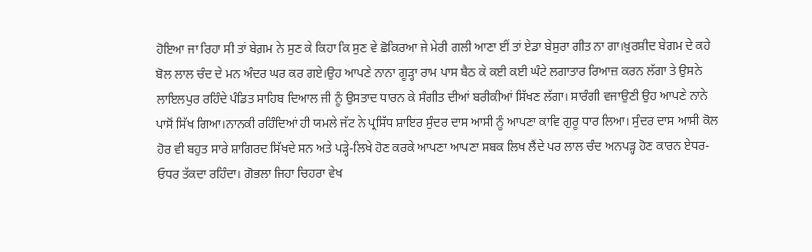ਹੋਇਆ ਜਾ ਰਿਹਾ ਸੀ ਤਾਂ ਬੇਗ਼ਮ ਨੇ ਸੁਣ ਕੇ ਕਿਹਾ ਕਿ ਸੁਣ ਵੇ ਛੋਕਿਰਆ ਜੇ ਮੇਰੀ ਗਲੀ ਆਣਾ ਈਂ ਤਾਂ ਏਡਾ ਬੇਸੁਰਾ ਗੀਤ ਨਾ ਗਾ।ਖ਼ੁਰਸ਼ੀਦ ਬੇਗਮ ਦੇ ਕਹੇ ਬੋਲ ਲਾਲ ਚੰਦ ਦੇ ਮਨ ਅੰਦਰ ਘਰ ਕਰ ਗਏ।ਉਹ ਆਪਣੇ ਨਾਨਾ ਗੂੜ੍ਹਾ ਰਾਮ ਪਾਸ ਬੈਠ ਕੇ ਕਈ ਕਈ ਘੰਟੇ ਲਗਾਤਾਰ ਰਿਆਜ਼ ਕਰਨ ਲੱਗਾ ਤੇ ਉਸਨੇ ਲਾਇਲਪੁਰ ਰਹਿੰਦੇ ਪੰਡਿਤ ਸਾਹਿਬ ਦਿਆਲ ਜੀ ਨੂੰ ਉਸਤਾਦ ਧਾਰਨ ਕੇ ਸੰਗੀਤ ਦੀਆਂ ਬਰੀਕੀਆਂ ਸਿੱਖਣ ਲੱਗਾ। ਸਾਰੰਗੀ ਵਜਾਉਣੀ ਉਹ ਆਪਣੇ ਨਾਨੇ ਪਾਸੋਂ ਸਿੱਖ ਗਿਆ।ਨਾਨਕੀ ਰਹਿੰਦਿਆਂ ਹੀ ਯਮਲੇ ਜੱਟ ਨੇ ਪ੍ਰਸਿੱਧ ਸ਼ਾਇਰ ਸੁੰਦਰ ਦਾਸ ਆਸੀ ਨੂੰ ਆਪਣਾ ਕਾਵਿ ਗੁਰੂ ਧਾਰ ਲਿਆ। ਸੁੰਦਰ ਦਾਸ ਆਸੀ ਕੋਲ ਹੋਰ ਵੀ ਬਹੁਤ ਸਾਰੇ ਸ਼ਾਗਿਰਦ ਸਿੱਖਦੇ ਸਨ ਅਤੇ ਪੜ੍ਹੇ-ਲਿਖੇ ਹੋਣ ਕਰਕੇ ਆਪਣਾ ਆਪਣਾ ਸਬਕ ਲਿਖ ਲੈਂਦੇ ਪਰ ਲਾਲ ਚੰਦ ਅਨਪੜ੍ਹ ਹੋਣ ਕਾਰਨ ਏਧਰ-ਓਧਰ ਤੱਕਦਾ ਰਹਿੰਦਾ। ਗੋਭਲਾ ਜਿਹਾ ਚਿਹਰਾ ਵੇਖ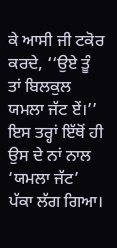ਕੇ ਆਸੀ ਜੀ ਟਕੋਰ ਕਰਦੇ, ‘‘ਉਏ ਤੂੰ ਤਾਂ ਬਿਲਕੁਲ ਯਮਲਾ ਜੱਟ ਏਂ।’’ ਇਸ ਤਰ੍ਹਾਂ ਇੱਥੋਂ ਹੀ ਉਸ ਦੇ ਨਾਂ ਨਾਲ ‘ਯਮਲਾ ਜੱਟ’ ਪੱਕਾ ਲੱਗ ਗਿਆ।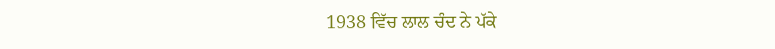1938 ਵਿੱਚ ਲਾਲ ਚੰਦ ਨੇ ਪੱਕੇ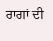ਰਾਗਾਂ ਦੀ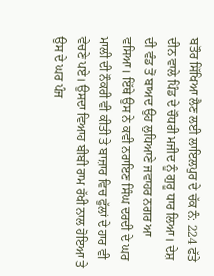ਬਤੌਰ ਸਿੱਖਿਆ ਲੈਣ ਲਈ ਲਾਇਲਪੁਰ ਦੇ ਚੱਕ ਨੰ: 224 ਫੱਤੇ ਦੀਨ ਵਾਲੇ ਪਿੰਡ ਦੇ ਚੌਧਰੀ ਮਜੀਦ ਨੂੰ ਗੁਰੂ ਧਾਰ ਲਿਆ। ਦੇਸ਼ ਦੀ ਵੰਡ ਤੋਂ ਬਾਅਦ ਉਹ ਲੁਧਿਆਣੇ ਜਵਾਹਰ ਨਗਰ ਆ ਵਸਿਆ। ਇੱਥੇ ਉਸ ਨੇ ਕਵੀ ਨਰਾਇਣ ਸਿੰਘ ਦਰਦੀ ਦੇ ਘਰ ਮਾਲੀ ਦੀ ਨੌਕਰੀ ਵੀ ਕੀਤੀ ਤੇ ਬਾਜ਼ਾਰ ਵਿਚ ਫੁੱਲਾਂ ਦੇ ਹਾਰ ਵੀ ਵੇਚਣੇ ਪਏ। ਉਸਦਾ ਵਿਆਹ ਬੀਬੀ ਰਾਮ ਰੱਖੀ ਨਾਲ ਹੋਇਆ ਤੇ ਉਸ ਦੇ ਘਰ ਪੰਜ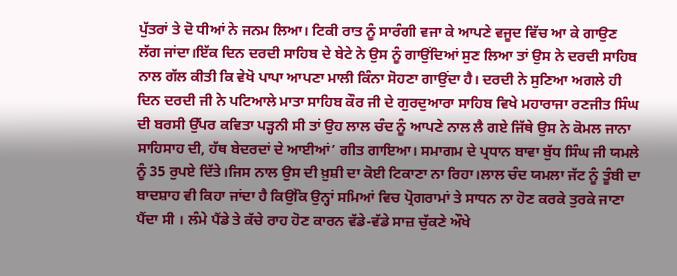ਪੁੱਤਰਾਂ ਤੇ ਦੋ ਧੀਆਂ ਨੇ ਜਨਮ ਲਿਆ। ਟਿਕੀ ਰਾਤ ਨੂੰ ਸਾਰੰਗੀ ਵਜਾ ਕੇ ਆਪਣੇ ਵਜੂਦ ਵਿੱਚ ਆ ਕੇ ਗਾਉਣ ਲੱਗ ਜਾਂਦਾ।ਇੱਕ ਦਿਨ ਦਰਦੀ ਸਾਹਿਬ ਦੇ ਬੇਟੇ ਨੇ ਉਸ ਨੂੰ ਗਾਉਂਦਿਆਂ ਸੁਣ ਲਿਆ ਤਾਂ ਉਸ ਨੇ ਦਰਦੀ ਸਾਹਿਬ ਨਾਲ ਗੱਲ ਕੀਤੀ ਕਿ ਵੇਖੋ ਪਾਪਾ ਆਪਣਾ ਮਾਲੀ ਕਿੰਨਾ ਸੋਹਣਾ ਗਾਉਂਦਾ ਹੈ। ਦਰਦੀ ਨੇ ਸੁਣਿਆ ਅਗਲੇ ਹੀ ਦਿਨ ਦਰਦੀ ਜੀ ਨੇ ਪਟਿਆਲੇ ਮਾਤਾ ਸਾਹਿਬ ਕੌਰ ਜੀ ਦੇ ਗੁਰਦੁਆਰਾ ਸਾਹਿਬ ਵਿਖੇ ਮਹਾਰਾਜਾ ਰਣਜੀਤ ਸਿੰਘ ਦੀ ਬਰਸੀ ਉੱਪਰ ਕਵਿਤਾ ਪੜ੍ਹਨੀ ਸੀ ਤਾਂ ਉਹ ਲਾਲ ਚੰਦ ਨੂੰ ਆਪਣੇ ਨਾਲ ਲੈ ਗਏ ਜਿੱਥੇ ਉਸ ਨੇ ਕੋਮਲ ਜਾਨਾ ਸਾਹਿਸਾਹ ਦੀ, ਹੱਥ ਬੇਦਰਦਾਂ ਦੇ ਆਈਆਂ’ ਗੀਤ ਗਾਇਆ। ਸਮਾਗਮ ਦੇ ਪ੍ਰਧਾਨ ਬਾਵਾ ਬੁੱਧ ਸਿੰਘ ਜੀ ਯਮਲੇ ਨੂੰ 35 ਰੁਪਏ ਦਿੱਤੇ।ਜਿਸ ਨਾਲ ਉਸ ਦੀ ਖ਼ੁਸ਼ੀ ਦਾ ਕੋਈ ਟਿਕਾਣਾ ਨਾ ਰਿਹਾ।ਲਾਲ ਚੰਦ ਯਮਲਾ ਜੱਟ ਨੂੰ ਤੂੰਬੀ ਦਾ ਬਾਦਸ਼ਾਹ ਵੀ ਕਿਹਾ ਜਾਂਦਾ ਹੈ ਕਿਉਂਕਿ ਉਨ੍ਹਾਂ ਸਮਿਆਂ ਵਿਚ ਪ੍ਰੋਗਰਾਮਾਂ ਤੇ ਸਾਧਨ ਨਾ ਹੋਣ ਕਰਕੇ ਤੁਰਕੇ ਜਾਣਾ ਪੈਂਦਾ ਸੀ । ਲੰਮੇ ਪੈਂਡੇ ਤੇ ਕੱਚੇ ਰਾਹ ਹੋਣ ਕਾਰਨ ਵੱਡੇ-ਵੱਡੇ ਸਾਜ਼ ਚੁੱਕਣੇ ਔਖੇ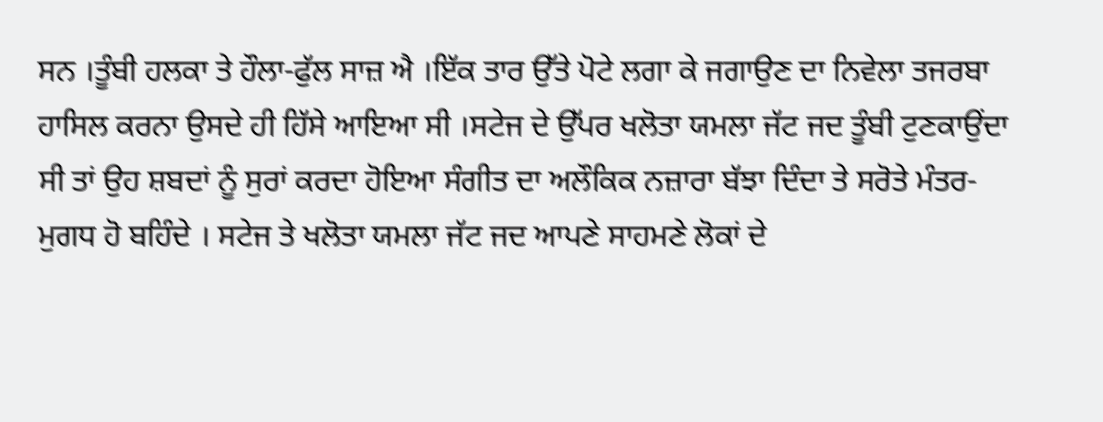ਸਨ ।ਤੂੰਬੀ ਹਲਕਾ ਤੇ ਹੌਲਾ-ਫੁੱਲ ਸਾਜ਼ ਐ ।ਇੱਕ ਤਾਰ ਉੱਤੇ ਪੋਟੇ ਲਗਾ ਕੇ ਜਗਾਉਣ ਦਾ ਨਿਵੇਲਾ ਤਜਰਬਾ ਹਾਸਿਲ ਕਰਨਾ ਉਸਦੇ ਹੀ ਹਿੱਸੇ ਆਇਆ ਸੀ ।ਸਟੇਜ ਦੇ ਉੱਪਰ ਖਲੋਤਾ ਯਮਲਾ ਜੱਟ ਜਦ ਤੂੰਬੀ ਟੁਣਕਾਉਂਦਾ ਸੀ ਤਾਂ ਉਹ ਸ਼ਬਦਾਂ ਨੂੰ ਸੁਰਾਂ ਕਰਦਾ ਹੋਇਆ ਸੰਗੀਤ ਦਾ ਅਲੌਕਿਕ ਨਜ਼ਾਰਾ ਬੱਝਾ ਦਿੰਦਾ ਤੇ ਸਰੋਤੇ ਮੰਤਰ-ਮੁਗਧ ਹੋ ਬਹਿੰਦੇ । ਸਟੇਜ ਤੇ ਖਲੋਤਾ ਯਮਲਾ ਜੱਟ ਜਦ ਆਪਣੇ ਸਾਹਮਣੇ ਲੋਕਾਂ ਦੇ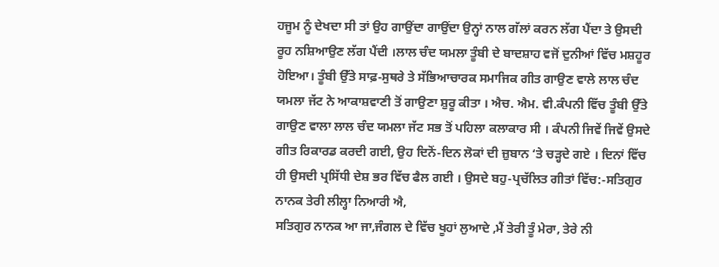ਹਜੂਮ ਨੂੰ ਦੇਖਦਾ ਸੀ ਤਾਂ ਉਹ ਗਾਉਂਦਾ ਗਾਉਂਦਾ ਉਨ੍ਹਾਂ ਨਾਲ ਗੱਲਾਂ ਕਰਨ ਲੱਗ ਪੈਂਦਾ ਤੇ ਉਸਦੀ ਰੂਹ ਨਸ਼ਿਆਉਣ ਲੱਗ ਪੈਂਦੀ ।ਲਾਲ ਚੰਦ ਯਮਲਾ ਤੂੰਬੀ ਦੇ ਬਾਦਸ਼ਾਹ ਵਜੋਂ ਦੁਨੀਆਂ ਵਿੱਚ ਮਸ਼ਹੂਰ ਹੋਇਆ। ਤੂੰਬੀ ਉੱਤੇ ਸਾਫ਼-ਸੁਥਰੇ ਤੇ ਸੱਭਿਆਚਾਰਕ ਸਮਾਜਿਕ ਗੀਤ ਗਾਉਣ ਵਾਲੇ ਲਾਲ ਚੰਦ ਯਮਲਾ ਜੱਟ ਨੇ ਆਕਾਸ਼ਵਾਣੀ ਤੋਂ ਗਾਉਣਾ ਸ਼ੁਰੂ ਕੀਤਾ । ਐਚ. ਐਮ. ਵੀ.ਕੰਪਨੀ ਵਿੱਚ ਤੂੰਬੀ ਉੱਤੇ ਗਾਉਣ ਵਾਲਾ ਲਾਲ ਚੰਦ ਯਮਲਾ ਜੱਟ ਸਭ ਤੋਂ ਪਹਿਲਾ ਕਲਾਕਾਰ ਸੀ । ਕੰਪਨੀ ਜਿਵੇਂ ਜਿਵੇਂ ਉਸਦੇ ਗੀਤ ਰਿਕਾਰਡ ਕਰਦੀ ਗਈ, ਉਹ ਦਿਨੋਂ-ਦਿਨ ਲੋਕਾਂ ਦੀ ਜ਼ੁਬਾਨ ‘ਤੇ ਚੜ੍ਹਦੇ ਗਏ । ਦਿਨਾਂ ਵਿੱਚ ਹੀ ਉਸਦੀ ਪ੍ਰਸਿੱਧੀ ਦੇਸ਼ ਭਰ ਵਿੱਚ ਫੈਲ ਗਈ । ਉਸਦੇ ਬਹੁ-ਪ੍ਰਚੱਲਿਤ ਗੀਤਾਂ ਵਿੱਚ:-ਸਤਿਗੁਰ ਨਾਨਕ ਤੇਰੀ ਲੀਲ੍ਹਾ ਨਿਆਰੀ ਐ,
ਸਤਿਗੁਰ ਨਾਨਕ ਆ ਜਾ,ਜੰਗਲ ਦੇ ਵਿੱਚ ਖੂਹਾਂ ਲੁਆਦੇ ,ਮੈਂ ਤੇਰੀ ਤੂੰ ਮੇਰਾ, ਤੇਰੇ ਨੀ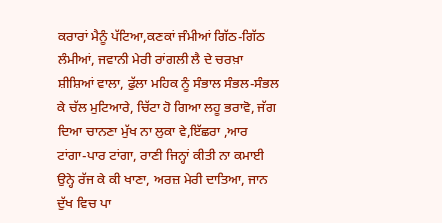ਕਰਾਰਾਂ ਮੈਨੂੰ ਪੱਟਿਆ,ਕਣਕਾਂ ਜੰਮੀਆਂ ਗਿੱਠ-ਗਿੱਠ ਲੰਮੀਆਂ, ਜਵਾਨੀ ਮੇਰੀ ਰਾਂਗਲੀ ਲੈ ਦੇ ਚਰਖ਼ਾ ਸ਼ੀਸ਼ਿਆਂ ਵਾਲਾ, ਫੁੱਲਾ ਮਹਿਕ ਨੂੰ ਸੰਭਾਲ ਸੰਭਲ-ਸੰਭਲ ਕੇ ਚੱਲ ਮੁਟਿਆਰੇ, ਚਿੱਟਾ ਹੋ ਗਿਆ ਲਹੂ ਭਰਾਵੋ, ਜੱਗ ਦਿਆ ਚਾਨਣਾ ਮੁੱਖ ਨਾ ਲੁਕਾ ਵੇ,ਇੱਛਰਾ ,ਆਰ ਟਾਂਗਾ-ਪਾਰ ਟਾਂਗਾ, ਰਾਣੀ ਜਿਨ੍ਹਾਂ ਕੀਤੀ ਨਾ ਕਮਾਈ ਉਨ੍ਹੇ ਰੱਜ ਕੇ ਕੀ ਖਾਣਾ, ਅਰਜ਼ ਮੇਰੀ ਦਾਤਿਆ, ਜਾਨ ਦੁੱਖ ਵਿਚ ਪਾ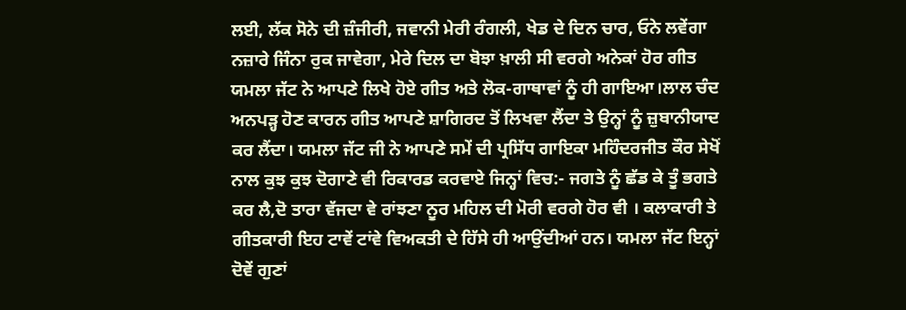ਲਈ, ਲੱਕ ਸੋਨੇ ਦੀ ਜ਼ੰਜੀਰੀ, ਜਵਾਨੀ ਮੇਰੀ ਰੰਗਲੀ, ਖੇਡ ਦੇ ਦਿਨ ਚਾਰ, ਓਨੇ ਲਵੇਂਗਾ ਨਜ਼ਾਰੇ ਜਿੰਨਾ ਰੁਕ ਜਾਵੇਗਾ, ਮੇਰੇ ਦਿਲ ਦਾ ਬੋਝਾ ਖ਼ਾਲੀ ਸੀ ਵਰਗੇ ਅਨੇਕਾਂ ਹੋਰ ਗੀਤ ਯਮਲਾ ਜੱਟ ਨੇ ਆਪਣੇ ਲਿਖੇ ਹੋਏ ਗੀਤ ਅਤੇ ਲੋਕ-ਗਾਥਾਵਾਂ ਨੂੰ ਹੀ ਗਾਇਆ।ਲਾਲ ਚੰਦ ਅਨਪੜ੍ਹ ਹੋਣ ਕਾਰਨ ਗੀਤ ਆਪਣੇ ਸ਼ਾਗਿਰਦ ਤੋਂ ਲਿਖਵਾ ਲੈਂਦਾ ਤੇ ਉਨ੍ਹਾਂ ਨੂੰ ਜ਼ੁਬਾਨੀਯਾਦ ਕਰ ਲੈਂਦਾ। ਯਮਲਾ ਜੱਟ ਜੀ ਨੇ ਆਪਣੇ ਸਮੇਂ ਦੀ ਪ੍ਰਸਿੱਧ ਗਾਇਕਾ ਮਹਿੰਦਰਜੀਤ ਕੌਰ ਸੇਖੋਂ ਨਾਲ ਕੁਝ ਕੁਝ ਦੋਗਾਣੇ ਵੀ ਰਿਕਾਰਡ ਕਰਵਾਏ ਜਿਨ੍ਹਾਂ ਵਿਚ:- ਜਗਤੇ ਨੂੰ ਛੱਡ ਕੇ ਤੂੰ ਭਗਤੇ ਕਰ ਲੈ,ਦੋ ਤਾਰਾ ਵੱਜਦਾ ਵੇ ਰਾਂਝਣਾ ਨੂਰ ਮਹਿਲ ਦੀ ਮੋਰੀ ਵਰਗੇ ਹੋਰ ਵੀ । ਕਲਾਕਾਰੀ ਤੇ ਗੀਤਕਾਰੀ ਇਹ ਟਾਵੇਂ ਟਾਂਵੇ ਵਿਅਕਤੀ ਦੇ ਹਿੱਸੇ ਹੀ ਆਉਂਦੀਆਂ ਹਨ। ਯਮਲਾ ਜੱਟ ਇਨ੍ਹਾਂ ਦੋਵੇਂ ਗੁਣਾਂ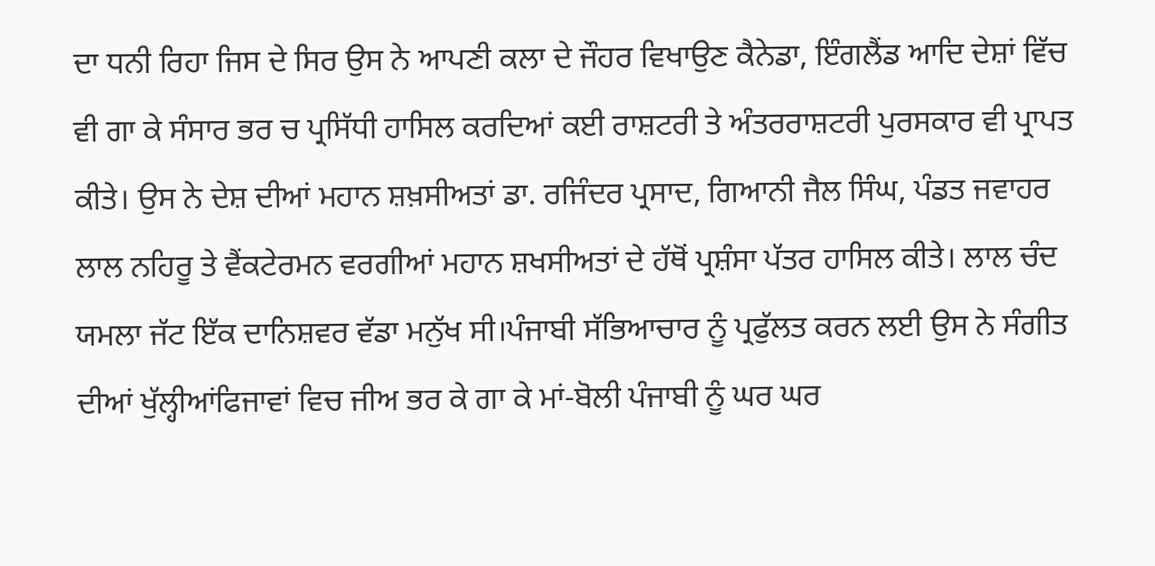ਦਾ ਧਨੀ ਰਿਹਾ ਜਿਸ ਦੇ ਸਿਰ ਉਸ ਨੇ ਆਪਣੀ ਕਲਾ ਦੇ ਜੌਹਰ ਵਿਖਾਉਣ ਕੈਨੇਡਾ, ਇੰਗਲੈਂਡ ਆਦਿ ਦੇਸ਼ਾਂ ਵਿੱਚ ਵੀ ਗਾ ਕੇ ਸੰਸਾਰ ਭਰ ਚ ਪ੍ਰਸਿੱਧੀ ਹਾਸਿਲ ਕਰਦਿਆਂ ਕਈ ਰਾਸ਼ਟਰੀ ਤੇ ਅੰਤਰਰਾਸ਼ਟਰੀ ਪੁਰਸਕਾਰ ਵੀ ਪ੍ਰਾਪਤ ਕੀਤੇ। ਉਸ ਨੇ ਦੇਸ਼ ਦੀਆਂ ਮਹਾਨ ਸ਼ਖ਼ਸੀਅਤਾਂ ਡਾ. ਰਜਿੰਦਰ ਪ੍ਰਸਾਦ, ਗਿਆਨੀ ਜੈਲ ਸਿੰਘ, ਪੰਡਤ ਜਵਾਹਰ ਲਾਲ ਨਹਿਰੂ ਤੇ ਵੈਂਕਟੇਰਮਨ ਵਰਗੀਆਂ ਮਹਾਨ ਸ਼ਖਸੀਅਤਾਂ ਦੇ ਹੱਥੋਂ ਪ੍ਰਸ਼ੰਸਾ ਪੱਤਰ ਹਾਸਿਲ ਕੀਤੇ। ਲਾਲ ਚੰਦ ਯਮਲਾ ਜੱਟ ਇੱਕ ਦਾਨਿਸ਼ਵਰ ਵੱਡਾ ਮਨੁੱਖ ਸੀ।ਪੰਜਾਬੀ ਸੱਭਿਆਚਾਰ ਨੂੰ ਪ੍ਰਫੁੱਲਤ ਕਰਨ ਲਈ ਉਸ ਨੇ ਸੰਗੀਤ ਦੀਆਂ ਖੁੱਲ੍ਹੀਆਂਫਿਜਾਵਾਂ ਵਿਚ ਜੀਅ ਭਰ ਕੇ ਗਾ ਕੇ ਮਾਂ-ਬੋਲੀ ਪੰਜਾਬੀ ਨੂੰ ਘਰ ਘਰ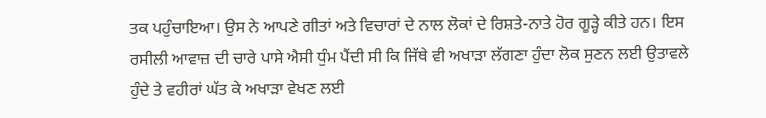ਤਕ ਪਹੁੰਚਾਇਆ। ਉਸ ਨੇ ਆਪਣੇ ਗੀਤਾਂ ਅਤੇ ਵਿਚਾਰਾਂ ਦੇ ਨਾਲ ਲੋਕਾਂ ਦੇ ਰਿਸ਼ਤੇ-ਨਾਤੇ ਹੋਰ ਗੂੜ੍ਹੇ ਕੀਤੇ ਹਨ। ਇਸ ਰਸੀਲੀ ਆਵਾਜ਼ ਦੀ ਚਾਰੇ ਪਾਸੇ ਐਸੀ ਧੁੰਮ ਪੈਂਦੀ ਸੀ ਕਿ ਜਿੱਥੇ ਵੀ ਅਖਾੜਾ ਲੱਗਣਾ ਹੁੰਦਾ ਲੋਕ ਸੁਣਨ ਲਈ ਉਤਾਵਲੇ ਹੁੰਦੇ ਤੇ ਵਹੀਰਾਂ ਘੱਤ ਕੇ ਅਖਾੜਾ ਵੇਖਣ ਲਈ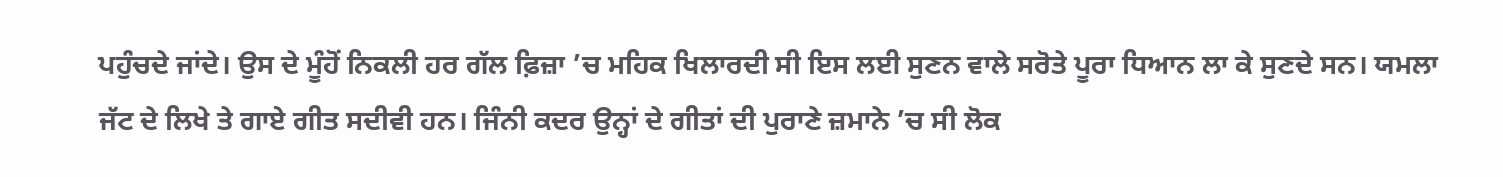ਪਹੁੰਚਦੇ ਜਾਂਦੇ। ਉਸ ਦੇ ਮੂੰਹੋਂ ਨਿਕਲੀ ਹਰ ਗੱਲ ਫ਼ਿਜ਼ਾ ’ਚ ਮਹਿਕ ਖਿਲਾਰਦੀ ਸੀ ਇਸ ਲਈ ਸੁਣਨ ਵਾਲੇ ਸਰੋਤੇ ਪੂਰਾ ਧਿਆਨ ਲਾ ਕੇ ਸੁਣਦੇ ਸਨ। ਯਮਲਾ ਜੱਟ ਦੇ ਲਿਖੇ ਤੇ ਗਾਏ ਗੀਤ ਸਦੀਵੀ ਹਨ। ਜਿੰਨੀ ਕਦਰ ਉਨ੍ਹਾਂ ਦੇ ਗੀਤਾਂ ਦੀ ਪੁਰਾਣੇ ਜ਼ਮਾਨੇ ’ਚ ਸੀ ਲੋਕ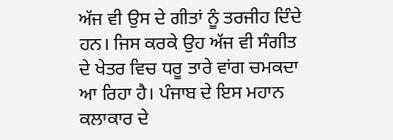ਅੱਜ ਵੀ ਉਸ ਦੇ ਗੀਤਾਂ ਨੂੰ ਤਰਜੀਹ ਦਿੰਦੇ ਹਨ। ਜਿਸ ਕਰਕੇ ਉਹ ਅੱਜ ਵੀ ਸੰਗੀਤ ਦੇ ਖੇਤਰ ਵਿਚ ਧਰੂ ਤਾਰੇ ਵਾਂਗ ਚਮਕਦਾ ਆ ਰਿਹਾ ਹੈ। ਪੰਜਾਬ ਦੇ ਇਸ ਮਹਾਨ ਕਲਾਕਾਰ ਦੇ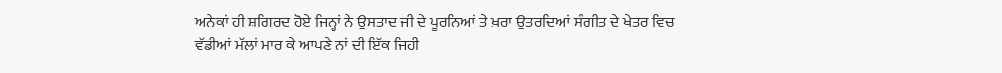ਅਨੇਕਾਂ ਹੀ ਸ਼ਗਿਰਦ ਹੋਏ ਜਿਨ੍ਹਾਂ ਨੇ ਉਸਤਾਦ ਜੀ ਦੇ ਪੂਰਨਿਆਂ ਤੇ ਖ਼ਰਾ ਉਤਰਦਿਆਂ ਸੰਗੀਤ ਦੇ ਖੇਤਰ ਵਿਚ ਵੱਡੀਆਂ ਮੱਲਾਂ ਮਾਰ ਕੇ ਆਪਣੇ ਨਾਂ ਦੀ ਇੱਕ ਜਿਹੀ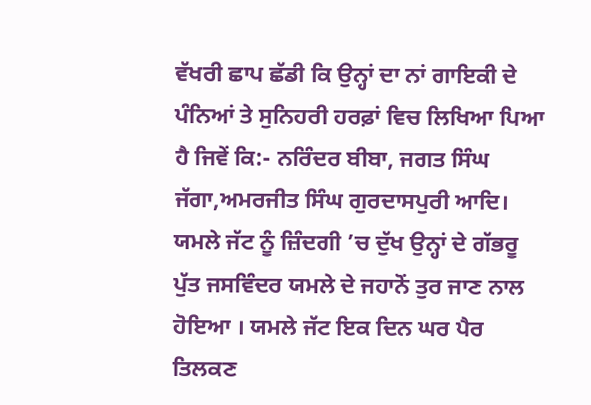ਵੱਖਰੀ ਛਾਪ ਛੱਡੀ ਕਿ ਉਨ੍ਹਾਂ ਦਾ ਨਾਂ ਗਾਇਕੀ ਦੇ ਪੰਨਿਆਂ ਤੇ ਸੁਨਿਹਰੀ ਹਰਫ਼ਾਂ ਵਿਚ ਲਿਖਿਆ ਪਿਆ ਹੈ ਜਿਵੇਂ ਕਿ:- ਨਰਿੰਦਰ ਬੀਬਾ, ਜਗਤ ਸਿੰਘ ਜੱਗਾ,ਅਮਰਜੀਤ ਸਿੰਘ ਗੁਰਦਾਸਪੁਰੀ ਆਦਿ। ਯਮਲੇ ਜੱਟ ਨੂੰ ਜ਼ਿੰਦਗੀ ’ਚ ਦੁੱਖ ਉਨ੍ਹਾਂ ਦੇ ਗੱਭਰੂ ਪੁੱਤ ਜਸਵਿੰਦਰ ਯਮਲੇ ਦੇ ਜਹਾਨੋਂ ਤੁਰ ਜਾਣ ਨਾਲ ਹੋਇਆ । ਯਮਲੇ ਜੱਟ ਇਕ ਦਿਨ ਘਰ ਪੈਰ ਤਿਲਕਣ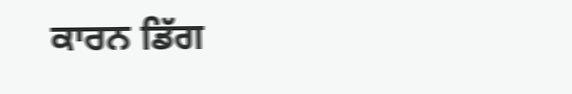ਕਾਰਨ ਡਿੱਗ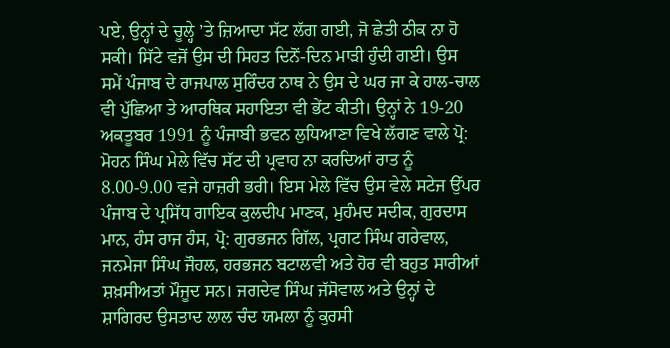ਪਏ, ਉਨ੍ਹਾਂ ਦੇ ਚੂਲ੍ਹੇ ’ਤੇ ਜ਼ਿਆਦਾ ਸੱਟ ਲੱਗ ਗਈ, ਜੋ ਛੇਤੀ ਠੀਕ ਨਾ ਹੋ ਸਕੀ। ਸਿੱਟੇ ਵਜੋਂ ਉਸ ਦੀ ਸਿਹਤ ਦਿਨੋਂ-ਦਿਨ ਮਾੜੀ ਹੁੰਦੀ ਗਈ। ਉਸ ਸਮੇਂ ਪੰਜਾਬ ਦੇ ਰਾਜਪਾਲ ਸੁਰਿੰਦਰ ਨਾਥ ਨੇ ਉਸ ਦੇ ਘਰ ਜਾ ਕੇ ਹਾਲ-ਚਾਲ ਵੀ ਪੁੱਛਿਆ ਤੇ ਆਰਥਿਕ ਸਹਾਇਤਾ ਵੀ ਭੇਂਟ ਕੀਤੀ। ਉਨ੍ਹਾਂ ਨੇ 19-20 ਅਕਤੂਬਰ 1991 ਨੂੰ ਪੰਜਾਬੀ ਭਵਨ ਲੁਧਿਆਣਾ ਵਿਖੇ ਲੱਗਣ ਵਾਲੇ ਪ੍ਰੋ: ਮੋਹਨ ਸਿੰਘ ਮੇਲੇ ਵਿੱਚ ਸੱਟ ਦੀ ਪ੍ਰਵਾਹ ਨਾ ਕਰਦਿਆਂ ਰਾਤ ਨੂੰ 8.00-9.00 ਵਜੇ ਹਾਜ਼ਰੀ ਭਰੀ। ਇਸ ਮੇਲੇ ਵਿੱਚ ਉਸ ਵੇਲੇ ਸਟੇਜ ਉੱਪਰ ਪੰਜਾਬ ਦੇ ਪ੍ਰਸਿੱਧ ਗਾਇਕ ਕੁਲਦੀਪ ਮਾਣਕ, ਮੁਹੰਮਦ ਸਦੀਕ, ਗੁਰਦਾਸ ਮਾਨ, ਹੰਸ ਰਾਜ ਹੰਸ, ਪ੍ਰੋ: ਗੁਰਭਜਨ ਗਿੱਲ, ਪ੍ਰਗਟ ਸਿੰਘ ਗਰੇਵਾਲ, ਜਨਮੇਜਾ ਸਿੰਘ ਜੌਹਲ, ਹਰਭਜਨ ਬਟਾਲਵੀ ਅਤੇ ਹੋਰ ਵੀ ਬਹੁਤ ਸਾਰੀਆਂ ਸ਼ਖ਼ਸੀਅਤਾਂ ਮੌਜੂਦ ਸਨ। ਜਗਦੇਵ ਸਿੰਘ ਜੱਸੋਵਾਲ ਅਤੇ ਉਨ੍ਹਾਂ ਦੇ ਸ਼ਾਗਿਰਦ ਉਸਤਾਦ ਲਾਲ ਚੰਦ ਯਮਲਾ ਨੂੰ ਕੁਰਸੀ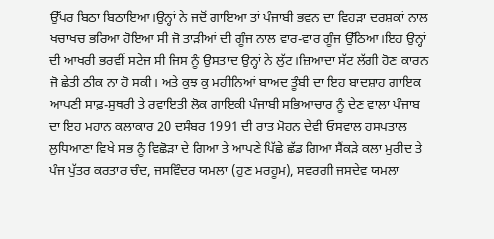ਉੱਪਰ ਬਿਠਾ ਬਿਠਾਇਆ।ਉਨ੍ਹਾਂ ਨੇ ਜਦੋਂ ਗਾਇਆ ਤਾਂ ਪੰਜਾਬੀ ਭਵਨ ਦਾ ਵਿਹੜਾ ਦਰਸ਼ਕਾਂ ਨਾਲ ਖਚਾਖਚ ਭਰਿਆ ਹੋਇਆ ਸੀ ਜੋ ਤਾੜੀਆਂ ਦੀ ਗੂੰਜ ਨਾਲ ਵਾਰ-ਵਾਰ ਗੂੰਜ ਉੱਠਿਆ।ਇਹ ਉਨ੍ਹਾਂ ਦੀ ਆਖਰੀ ਭਰਵੀਂ ਸਟੇਜ ਸੀ ਜਿਸ ਨੂੰ ਉਸਤਾਦ ਉਨ੍ਹਾਂ ਨੇ ਲੁੱਟ।ਜ਼ਿਆਦਾ ਸੱਟ ਲੱਗੀ ਹੋਣ ਕਾਰਨ ਜੋ ਛੇਤੀ ਠੀਕ ਨਾ ਹੋ ਸਕੀ। ਅਤੇ ਕੁਝ ਕੁ ਮਹੀਨਿਆਂ ਬਾਅਦ ਤੂੰਬੀ ਦਾ ਇਹ ਬਾਦਸ਼ਾਹ ਗਾਇਕ ਆਪਣੀ ਸਾਫ਼-ਸੁਥਰੀ ਤੇ ਰਵਾਇਤੀ ਲੋਕ ਗਾਇਕੀ ਪੰਜਾਬੀ ਸਭਿਆਚਾਰ ਨੂੰ ਦੇਣ ਵਾਲਾ ਪੰਜਾਬ ਦਾ ਇਹ ਮਹਾਨ ਕਲਾਕਾਰ 20 ਦਸੰਬਰ 1991 ਦੀ ਰਾਤ ਮੋਹਨ ਦੇਵੀ ਓਸਵਾਲ ਹਸਪਤਾਲ ਲੁਧਿਆਣਾ ਵਿਖੇ ਸਭ ਨੂੰ ਵਿਛੋੜਾ ਦੇ ਗਿਆ ਤੇ ਆਪਣੇ ਪਿੱਛੇ ਛੱਡ ਗਿਆ ਸੈਂਕੜੇ ਕਲਾ ਮੁਰੀਦ ਤੇ ਪੰਜ ਪੁੱਤਰ ਕਰਤਾਰ ਚੰਦ, ਜਸਵਿੰਦਰ ਯਮਲਾ (ਹੁਣ ਮਰਹੂਮ), ਸਵਰਗੀ ਜਸਦੇਵ ਯਮਲਾ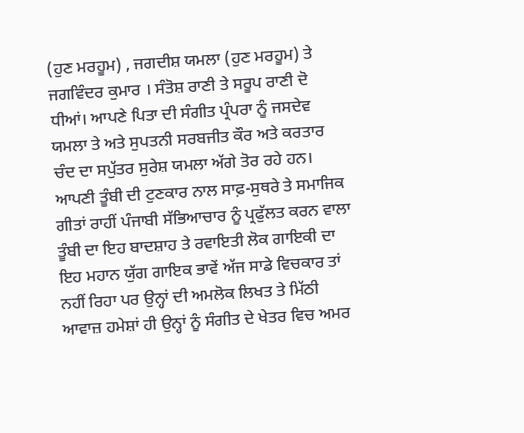(ਹੁਣ ਮਰਹੂਮ) , ਜਗਦੀਸ਼ ਯਮਲਾ (ਹੁਣ ਮਰਹੂਮ) ਤੇ ਜਗਵਿੰਦਰ ਕੁਮਾਰ । ਸੰਤੋਸ਼ ਰਾਣੀ ਤੇ ਸਰੂਪ ਰਾਣੀ ਦੋ ਧੀਆਂ। ਆਪਣੇ ਪਿਤਾ ਦੀ ਸੰਗੀਤ ਪ੍ਰੰਪਰਾ ਨੂੰ ਜਸਦੇਵ ਯਮਲਾ ਤੇ ਅਤੇ ਸੁਪਤਨੀ ਸਰਬਜੀਤ ਕੌਰ ਅਤੇ ਕਰਤਾਰ ਚੰਦ ਦਾ ਸਪੁੱਤਰ ਸੁਰੇਸ਼ ਯਮਲਾ ਅੱਗੇ ਤੋਰ ਰਹੇ ਹਨ। ਆਪਣੀ ਤੂੰਬੀ ਦੀ ਟੁਣਕਾਰ ਨਾਲ ਸਾਫ਼-ਸੁਥਰੇ ਤੇ ਸਮਾਜਿਕ ਗੀਤਾਂ ਰਾਹੀਂ ਪੰਜਾਬੀ ਸੱਭਿਆਚਾਰ ਨੂੰ ਪ੍ਰਫੁੱਲਤ ਕਰਨ ਵਾਲਾ ਤੂੰਬੀ ਦਾ ਇਹ ਬਾਦਸ਼ਾਹ ਤੇ ਰਵਾਇਤੀ ਲੋਕ ਗਾਇਕੀ ਦਾ ਇਹ ਮਹਾਨ ਯੁੱਗ ਗਾਇਕ ਭਾਵੇਂ ਅੱਜ ਸਾਡੇ ਵਿਚਕਾਰ ਤਾਂ ਨਹੀਂ ਰਿਹਾ ਪਰ ਉਨ੍ਹਾਂ ਦੀ ਅਮਲੋਕ ਲਿਖਤ ਤੇ ਮਿੱਠੀ ਆਵਾਜ਼ ਹਮੇਸ਼ਾਂ ਹੀ ਉਨ੍ਹਾਂ ਨੂੰ ਸੰਗੀਤ ਦੇ ਖੇਤਰ ਵਿਚ ਅਮਰ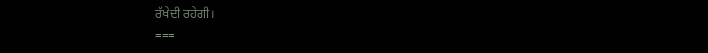ਰੱਖੇਦੀ ਰਹੇਗੀ।
===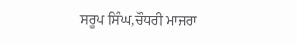ਸਰੂਪ ਸਿੰਘ,ਚੌਧਰੀ ਮਾਜਰਾ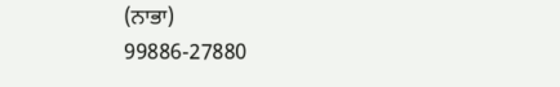(ਨਾਭਾ)
99886-27880